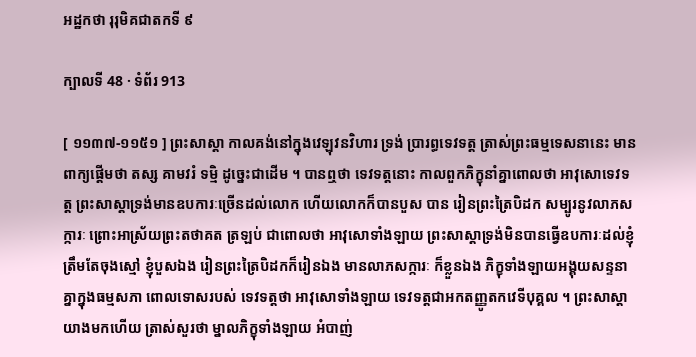អដ្ឋកថា រុរុមិគជាតកទី ៩

ក្បាលទី 48 · ទំព័រ 913

[ ១១៣៧-១១៥១ ] ព្រះសាស្តា កាលគង់នៅក្នុងវេឡុវនវិហារ ទ្រង់ ប្រារព្ធទេវទត្ត ត្រាស់ព្រះធម្មទេសនានេះ មានពាក្យផ្តើមថា តស្ស គាមវរំ ទម្មិ ដូច្នេះជាដើម ។ បានឮថា ទេវទត្តនោះ កាលពួកភិក្ខុនាំគ្នាពោលថា អាវុសោទេវទត្ត ព្រះសាស្តាទ្រង់មានឧបការៈច្រើនដល់លោក ហើយលោកក៏បានបួស បាន រៀនព្រះត្រៃបិដក សម្បូរនូវលាភសក្ការៈ ព្រោះអាស្រ័យព្រះតថាគត ត្រឡប់ ជាពោលថា អាវុសោទាំងឡាយ ព្រះសាស្តាទ្រង់មិនបានធ្វើឧបការៈដល់ខ្ញុំ ត្រឹមតែចុងស្មៅ ខ្ញុំបួសឯង រៀនព្រះត្រៃបិដកក៏រៀនឯង មានលាភសក្ការៈ ក៏ខ្លួនឯង ភិក្ខុទាំងឡាយអង្គុយសន្ទនាគ្នាក្នុងធម្មសភា ពោលទោសរបស់ ទេវទត្តថា អាវុសោទាំងឡាយ ទេវទត្តជាអកតញ្ញូតកវេទីបុគ្គល ។ ព្រះសាស្តា យាងមកហើយ ត្រាស់សួរថា ម្នាលភិក្ខុទាំងឡាយ អំបាញ់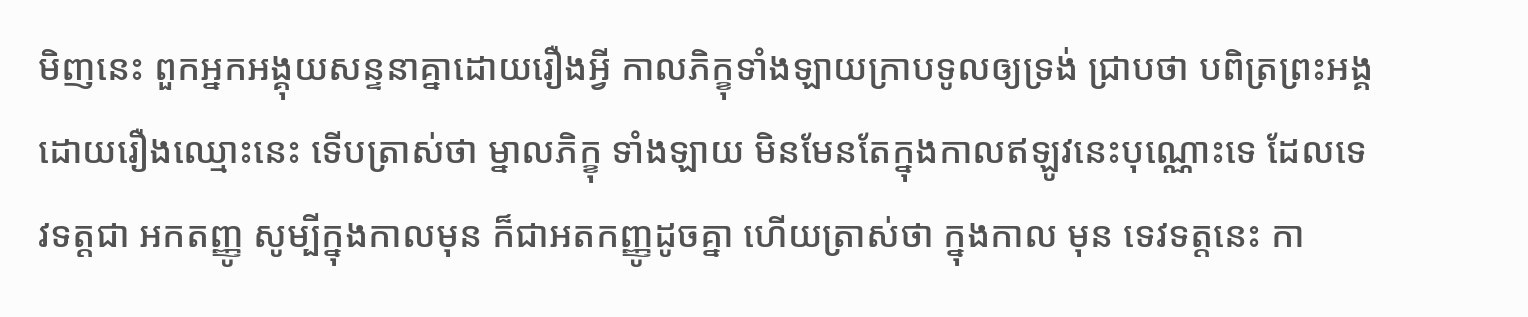មិញនេះ ពួកអ្នកអង្គុយសន្ទនាគ្នាដោយរឿងអ្វី កាលភិក្ខុទាំងឡាយក្រាបទូលឲ្យទ្រង់ ជ្រាបថា បពិត្រព្រះអង្គ ដោយរឿងឈ្មោះនេះ ទើបត្រាស់ថា ម្នាលភិក្ខុ ទាំងឡាយ មិនមែនតែក្នុងកាលឥឡូវនេះបុណ្ណោះទេ ដែលទេវទត្តជា អកតញ្ញូ សូម្បីក្នុងកាលមុន ក៏ជាអតកញ្ញូដូចគ្នា ហើយត្រាស់ថា ក្នុងកាល មុន ទេវទត្តនេះ កា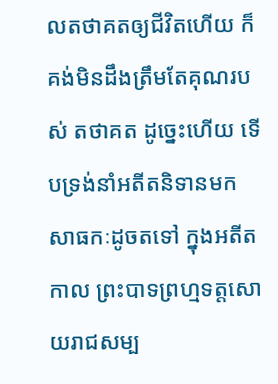លតថាគតឲ្យជីវិតហើយ ក៏គង់មិនដឹងត្រឹមតែគុណរបស់ តថាគត ដូច្នេះហើយ ទើបទ្រង់នាំអតីតនិទានមកសាធកៈដូចតទៅ ក្នុងអតីតកាល ព្រះបាទព្រហ្មទត្តសោយរាជសម្ប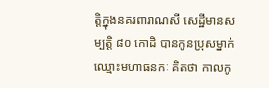ត្តិក្នុងនគរពារាណសី សេដ្ឋីមានសម្បត្តិ ៨០ កោដិ បានកូនប្រុសម្នាក់ ឈ្មោះមហាធនកៈ គិតថា កាលកូ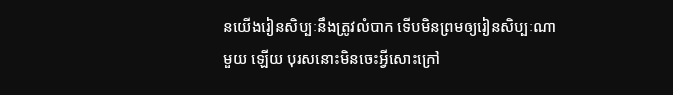នយើងរៀនសិប្បៈនឹងត្រូវលំបាក ទើបមិនព្រមឲ្យរៀនសិប្បៈណាមួយ ឡើយ បុរសនោះមិនចេះអ្វីសោះក្រៅ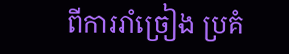ពីការរាំច្រៀង ប្រគំ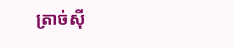ត្រាច់ស៊ី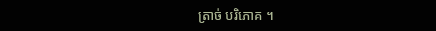ត្រាច់ បរិភោគ ។